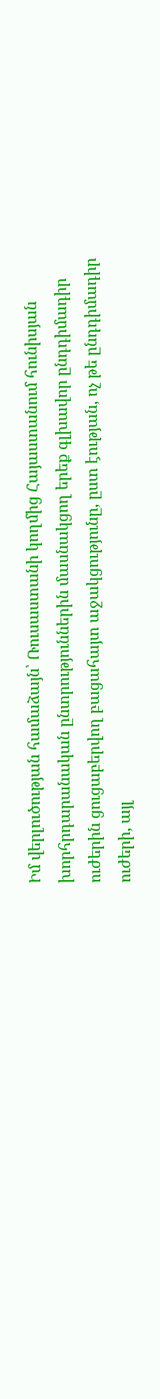Իմ վերլուծության համաձայն՝ Ռուսաստանի կողմից Հայաստանում հունիսյան խորհրդարանական ընտրություններին մասնակցող երեք գլխավոր ընդդիմադիր ուժերին ցուցաբերվող բացահայտ աջակցությունը, ըստ էության, ոչ թե ընդդիմադիր ուժերի, այլ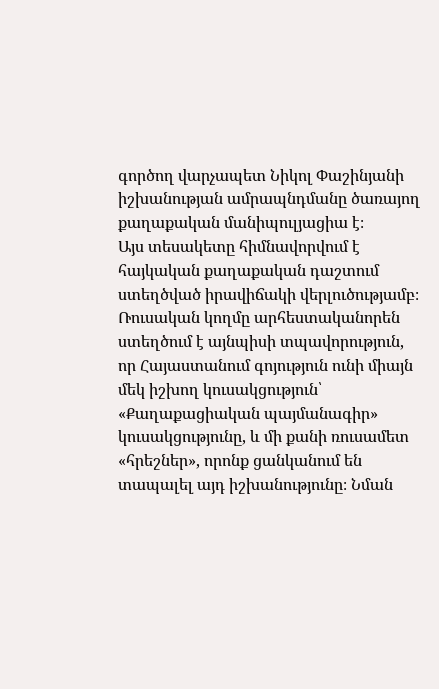գործող վարչապետ Նիկոլ Փաշինյանի իշխանության ամրապնդմանը ծառայող քաղաքական մանիպուլյացիա է։
Այս տեսակետը հիմնավորվում է հայկական քաղաքական դաշտում ստեղծված իրավիճակի վերլուծությամբ։ Ռուսական կողմը արհեստականորեն ստեղծում է այնպիսի տպավորություն, որ Հայաստանում գոյություն ունի միայն մեկ իշխող կուսակցություն՝ «Քաղաքացիական պայմանագիր» կուսակցությունը, և մի քանի ռուսամետ «հրեշներ», որոնք ցանկանում են տապալել այդ իշխանությունը։ Նման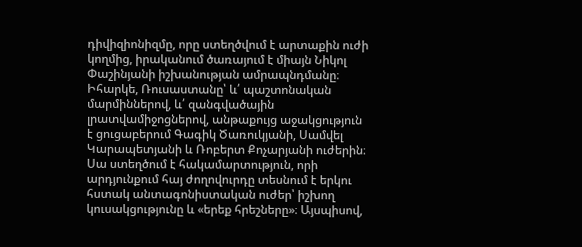դիվիզիոնիզմը, որը ստեղծվում է արտաքին ուժի կողմից, իրականում ծառայում է միայն Նիկոլ Փաշինյանի իշխանության ամրապնդմանը։
Իհարկե, Ռուսաստանը՝ և՛ պաշտոնական մարմիններով, և՛ զանգվածային լրատվամիջոցներով, անթաքույց աջակցություն է ցուցաբերում Գագիկ Ծառուկյանի, Սամվել Կարապետյանի և Ռոբերտ Քոչարյանի ուժերին։ Սա ստեղծում է հակամարտություն, որի արդյունքում հայ ժողովուրդը տեսնում է երկու հստակ անտագոնիստական ուժեր՝ իշխող կուսակցությունը և «երեք հրեշները»։ Այսպիսով,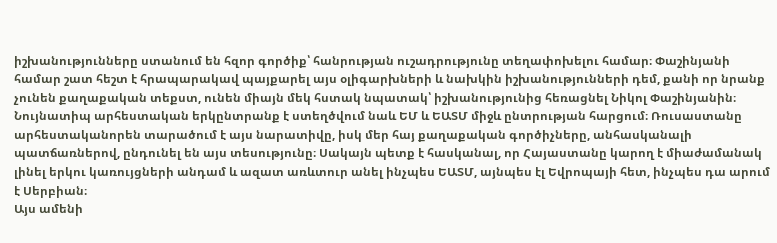իշխանությունները ստանում են հզոր գործիք՝ հանրության ուշադրությունը տեղափոխելու համար։ Փաշինյանի համար շատ հեշտ է հրապարակավ պայքարել այս օլիգարխների և նախկին իշխանությունների դեմ, քանի որ նրանք չունեն քաղաքական տեքստ, ունեն միայն մեկ հստակ նպատակ՝ իշխանությունից հեռացնել Նիկոլ Փաշինյանին։
Նույնատիպ արհեստական երկընտրանք է ստեղծվում նաև ԵՄ և ԵԱՏՄ միջև ընտրության հարցում։ Ռուսաստանը արհեստականորեն տարածում է այս նարատիվը, իսկ մեր հայ քաղաքական գործիչները, անհասկանալի պատճառներով, ընդունել են այս տեսությունը։ Սակայն պետք է հասկանալ, որ Հայաստանը կարող է միաժամանակ լինել երկու կառույցների անդամ և ազատ առևտուր անել ինչպես ԵԱՏՄ, այնպես էլ Եվրոպայի հետ, ինչպես դա արում է Սերբիան։
Այս ամենի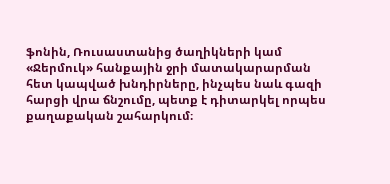ֆոնին, Ռուսաստանից ծաղիկների կամ «Ջերմուկ» հանքային ջրի մատակարարման հետ կապված խնդիրները, ինչպես նաև գազի հարցի վրա ճնշումը, պետք է դիտարկել որպես քաղաքական շահարկում։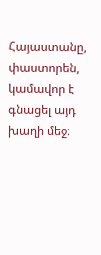Հայաստանը, փաստորեն, կամավոր է գնացել այդ խաղի մեջ։